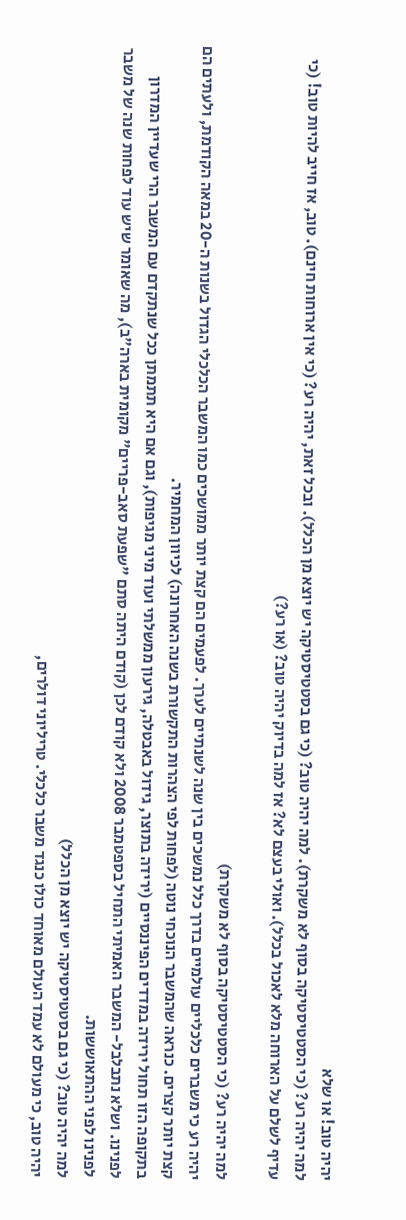יהיה טוב! או שלא
למה יהיה רע? (כי הסטטיסטיקה בסוף לא משקרת). למה יהיה טוב? (כי גם בסטטיסטיקה יש יוצא מן הכלל). ובכל זאת, יהיה רע? (כי אין ארוחות חינם). טוב, אז חייב להיות טוב! (כי עדיף לשלם על הארוחה מלא לאכול בכלל). ואולי בעצם לא? אז למה בדיוק יהיה טוב? (או רע?)

למה יהיה רע? (כי הסטטיסטיקה בסוף לא משקרת)
יהיה רע כי משברים כלכליים עולמיים בדרך כלל נמשכים בין שנה לשנתיים לערך. לפעמים הם קצת יותר ממושכים כמו המשבר הכלכלי הגדול בשנות ה-20 במאה הקודמת, ולעתים הם קצת יותר קצרים. כנראה שהמשבר הנוכחי נוטה (לפחות לפי הצהרות התקשורת בשנה האחרונה) לכיוון המחמיר.
בתקופה הזו תחול ירידה במדדים הפיננסיים (ירידה בתוצר, גידול באבטלה, גירעון ממשלתי ועוד מיני מגיפות), וגם אם היא תתמתן ככל שנתקדם עם המשבר הרי שעדיין המדרון לפנינו. ושלא נתבלבל- המשבר האמיתי התחיל בספטמבר 2008 ולא קודם לכן (קודם היתה סתם "שפעת סאב-פריים" מקומית בארה"ב), מה שאומר שיש עוד לפחות שנה של משבר לפנינו לפני ההתאוששות.
למה יהיה טוב? (כי גם בסטטיסטיקה יש יוצא מן הכלל)
יהיה טוב, כי מעולם לא עמד העולם מאוחד כולו כנגד משבר כלכלי. טריליוני דולרים,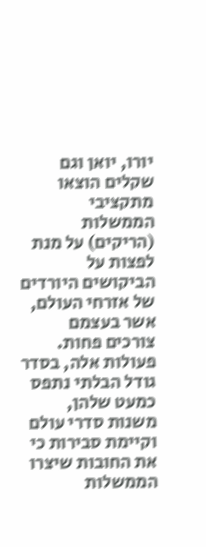יורו, יואן וגם שקלים הוצאו מתקציבי הממשלות (הריקים) על מנת לפצות על הביקושים היורדים של אזרחי העולם, אשר בעצמם צורכים פחות. פעולות אלה, בסדר גודל הבלתי נתפס כמעט שלהן, משנות סדרי עולם וקיימת סבירות כי את החובות שיצרו הממשלות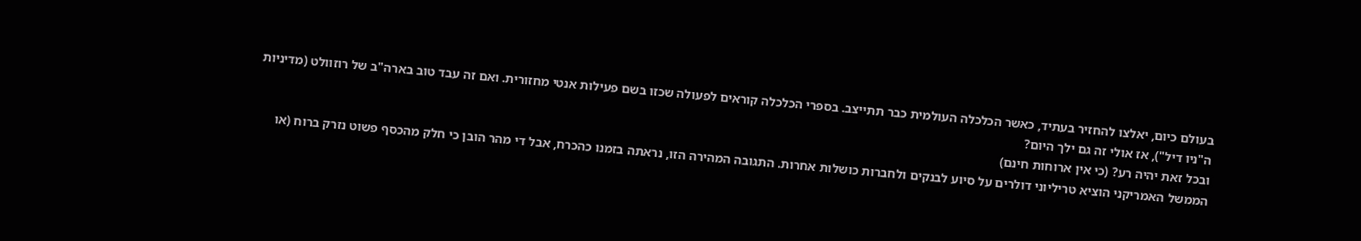בעולם כיום, יאלצו להחזיר בעתיד, כאשר הכלכלה העולמית כבר תתייצב. בספרי הכלכלה קוראים לפעולה שכזו בשם פעילות אנטי מחזורית. ואם זה עבד טוב בארה"ב של רוזוולט (מדיניות ה"ניו דיל"), אז אולי זה גם ילך היום?
ובכל זאת יהיה רע? (כי אין ארוחות חינם)
הממשל האמריקני הוציא טריליוני דולרים על סיוע לבנקים ולחברות כושלות אחרות. התגובה המהירה הזו, נראתה בזמנו כהכרח, אבל די מהר הובן כי חלק מהכסף פשוט נזרק ברוח (או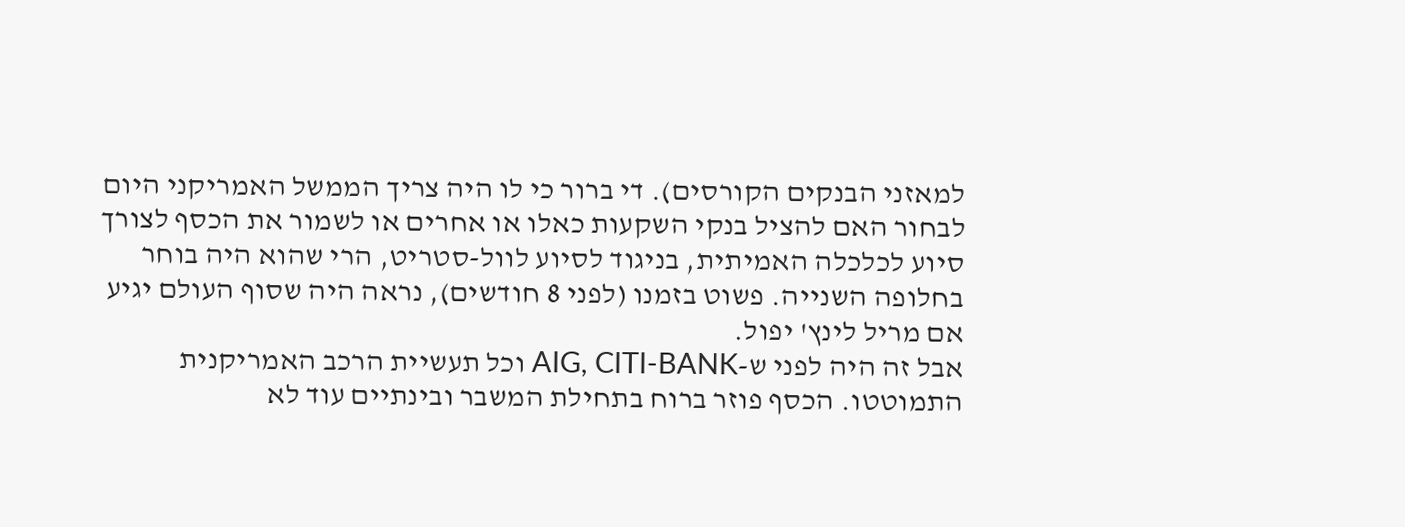למאזני הבנקים הקורסים). די ברור כי לו היה צריך הממשל האמריקני היום לבחור האם להציל בנקי השקעות כאלו או אחרים או לשמור את הכסף לצורך סיוע לכלכלה האמיתית, בניגוד לסיוע לוול-סטריט, הרי שהוא היה בוחר בחלופה השנייה. פשוט בזמנו (לפני 8 חודשים), נראה היה שסוף העולם יגיע אם מריל לינץ' יפול.
אבל זה היה לפני ש-AIG, CITI-BANK וכל תעשיית הרכב האמריקנית התמוטטו. הכסף פוזר ברוח בתחילת המשבר ובינתיים עוד לא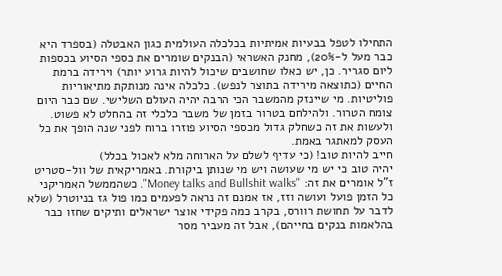התחילו לטפל בבעיות אמיתיות בכלכלה העולמית כגון האבטלה (בספרד היא כבר מעל ל-20%), מחנק האשראי (הבנקים שומרים את כספי הסיוע בכספות ליום סגריר. כן, יש כאלו שחושבים שיכול להיות גרוע יותר) וירידה ברמת החיים (כתוצאה מירידה בתוצר לנפש). כלכלה אינה מנותקת מתיאוריות פוליטיות. מי שיינזק מהמשבר הכי הרבה יהיה העולם השלישי. שם כבר היום צומח הטרור. ולהילחם בטרור בזמן של משבר כלכלי זה בהחלט לא פשוט. ולעשות את זה כשחלק גדול מכספי הסיוע פוזרו ברוח לפני שנה הופך את כל העסק למאתגר באמת.
חייב להיות טוב! (כי עדיף לשלם על הארוחה מלא לאכול בכלל)
יהיה טוב כי יש מי שעושה ויש מי שנותן ביקורת. באמריקאית של וול-סטריט ז"ל אומרים את זה: "Money talks and Bullshit walks". כשהממשל האמריקני כל הזמן פועל ועושה וזז, אז אמנם זה נראה לפעמים כמו פול גז בניוטרל (שלא לדבר על תחושת רוורס, בקרב כמה פקידי אוצר ישראלים ותיקים שחזו כבר בהלאמות בנקים בחייהם), אבל זה מעביר מסר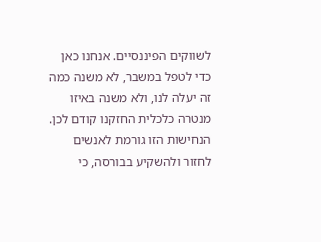לשווקים הפיננסיים. אנחנו כאן כדי לטפל במשבר, לא משנה כמה זה יעלה לנו, ולא משנה באיזו מנטרה כלכלית החזקנו קודם לכן.
הנחישות הזו גורמת לאנשים לחזור ולהשקיע בבורסה, כי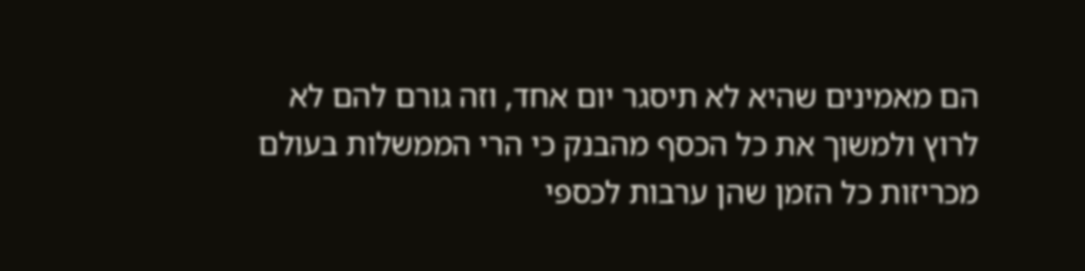הם מאמינים שהיא לא תיסגר יום אחד, וזה גורם להם לא לרוץ ולמשוך את כל הכסף מהבנק כי הרי הממשלות בעולם מכריזות כל הזמן שהן ערבות לכספי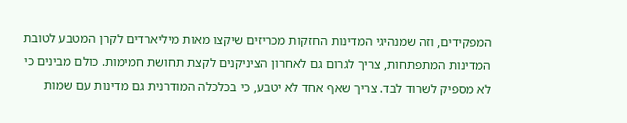המפקידים, וזה שמנהיגי המדינות החזקות מכריזים שיקצו מאות מיליארדים לקרן המטבע לטובת המדינות המתפתחות, צריך לגרום גם לאחרון הציניקנים לקצת תחושת חמימות. כולם מבינים כי לא מספיק לשרוד לבד. צריך שאף אחד לא יטבע, כי בכלכלה המודרנית גם מדינות עם שמות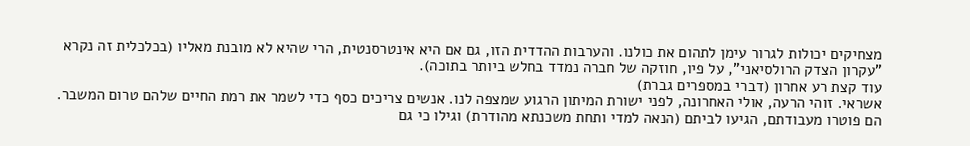מצחיקים יכולות לגרור עימן לתהום את כולנו. והערבות ההדדית הזו, גם אם היא אינטרסנטית, הרי שהיא לא מובנת מאליו (בכלכלית זה נקרא "עקרון הצדק הרולסיאני", על פיו, חוזקה של חברה נמדד בחלש ביותר בתוכה).
עוד קצת רע אחרון (דברי במספרים גברת)
אשראי. זוהי הרעה, אולי האחרונה, לפני ישורת המיתון הרגוע שמצפה לנו. אנשים צריכים כסף כדי לשמר את רמת החיים שלהם טרום המשבר. הם פוטרו מעבודתם, הגיעו לביתם (הנאה למדי ותחת משכנתא מהודרת) וגילו כי גם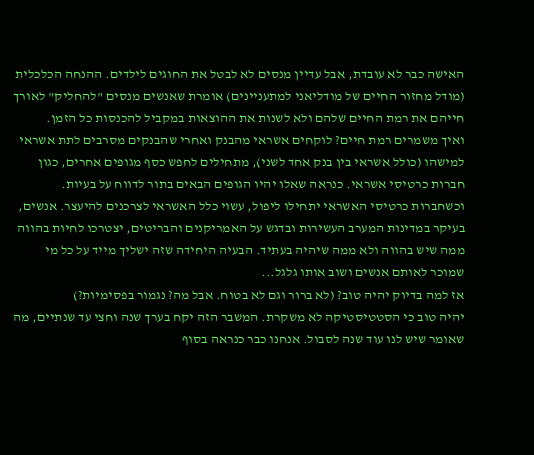האישה כבר לא עובדת, אבל עדיין מנסים לא לבטל את החוגים לילדים. ההנחה הכלכלית (מודל מחזור החיים של מודליאני למתעניינים) אומרת שאנשים מנסים "להחליק" לאורך חייהם את רמת החיים שלהם ולא לשנות את ההוצאות במקביל להכנסות כל הזמן.
ואיך משמרים רמת חיים? לוקחים אשראי מהבנק ואחרי שהבנקים מסרבים לתת אשראי למישהו (כולל אשראי בין בנק אחד לשני), מתחילים לחפש כסף מגופים אחרים, כגון חברות כרטיסי אשראי. כנראה שאלו יהיו הגופים הבאים בתור לדווח על בעיות. וכשחברות כרטיסי האשראי יתחילו ליפול, עשוי כלל האשראי לצרכנים להיעצר. אנשים, בעיקר במדינות המערב העשירות ובדגש על האמריקנים והבריטים, יצטרכו לחיות בהווה ממה שיש בהווה ולא ממה שיהיה בעתיד. הבעיה היחידה שזה ישליך מייד על כל מי שמוכר לאותם אנשים ושוב אותו גלגל...
אז למה בדיוק יהיה טוב? (לא ברור וגם לא בטוח. אבל מה? נגמור בפסימיות?)
יהיה טוב כי הסטטיסטיקה לא משקרת. המשבר הזה יקח בערך שנה וחצי עד שנתיים, מה שאומר שיש לנו עוד שנה לסבול. אנחנו כבר כנראה בסוף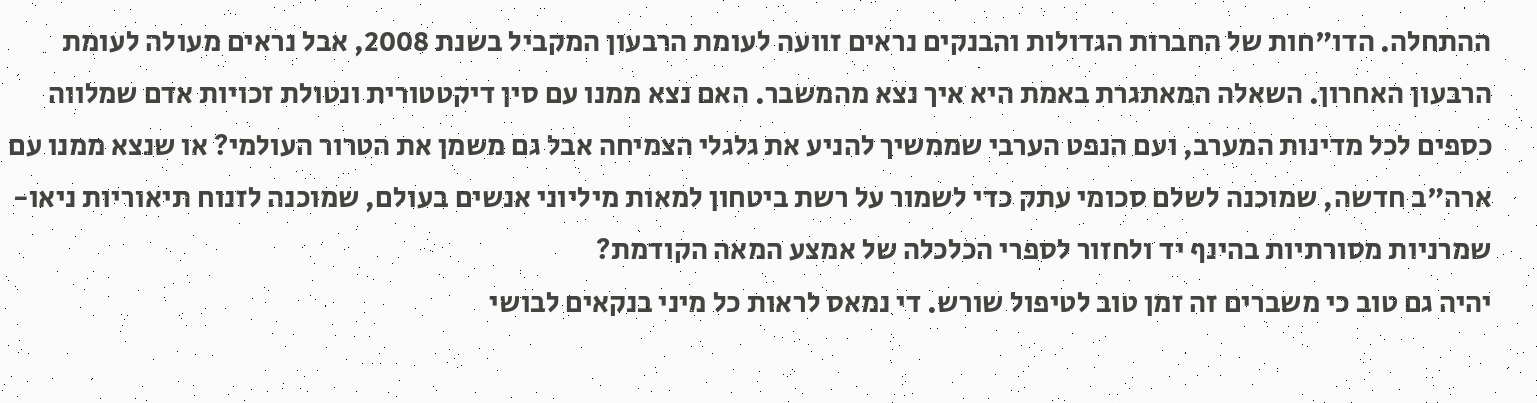ההתחלה. הדו"חות של החברות הגדולות והבנקים נראים זוועה לעומת הרבעון המקביל בשנת 2008, אבל נראים מעולה לעומת הרבעון האחרון. השאלה המאתגרת באמת היא איך נצא מהמשבר. האם נצא ממנו עם סין דיקטטורית ונטולת זכויות אדם שמלווה כספים לכל מדינות המערב, ועם הנפט הערבי שממשיך להניע את גלגלי הצמיחה אבל גם משמן את הטרור העולמי? או שנצא ממנו עם ארה"ב חדשה, שמוכנה לשלם סכומי עתק כדי לשמור על רשת ביטחון למאות מיליוני אנשים בעולם, שמוכנה לזנוח תיאוריות ניאו-שמרניות מסורתיות בהינף יד ולחזור לספרי הכלכלה של אמצע המאה הקודמת?
יהיה גם טוב כי משברים זה זמן טוב לטיפול שורש. די נמאס לראות כל מיני בנקאים לבושי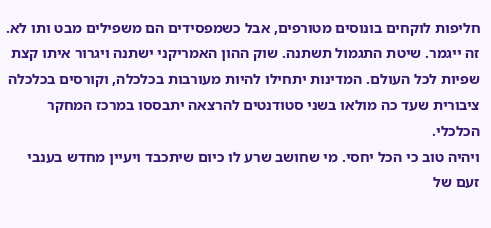חליפות לוקחים בונוסים מטורפים, אבל כשמפסידים הם משפילים מבט ותו לא. זה ייגמר. שיטת התגמול תשתנה. שוק ההון האמריקני ישתנה ויגרור איתו קצת שפיות לכל העולם. המדינות יתחילו להיות מעורבות בכלכלה, וקורסים בכלכלה ציבורית שעד כה מולאו בשני סטודנטים להרצאה יתבססו במרכז המחקר הכלכלי.
ויהיה טוב כי הכל יחסי. מי שחושב שרע לו כיום שיתכבד ויעיין מחדש בענבי זעם של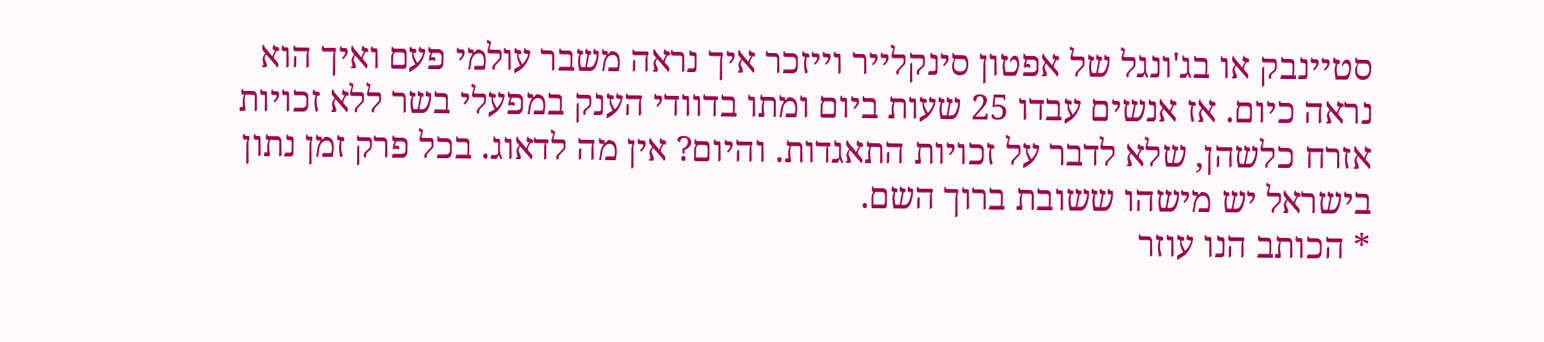סטיינבק או בג'ונגל של אפטון סינקלייר וייזכר איך נראה משבר עולמי פעם ואיך הוא נראה כיום. אז אנשים עבדו 25 שעות ביום ומתו בדוודי הענק במפעלי בשר ללא זכויות אזרח כלשהן, שלא לדבר על זכויות התאגדות. והיום? אין מה לדאוג. בכל פרק זמן נתון בישראל יש מישהו ששובת ברוך השם.
* הכותב הנו עוזר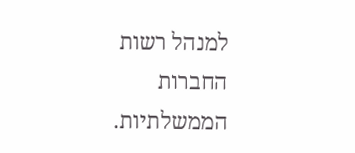למנהל רשות החברות הממשלתיות.